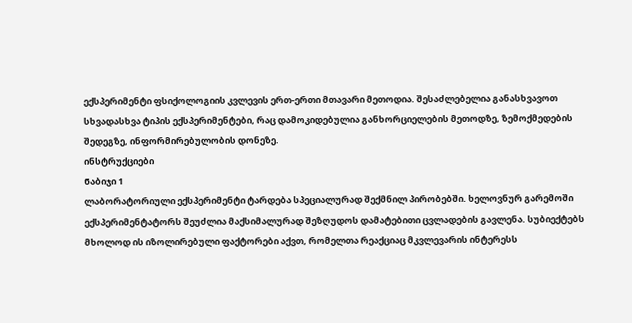ექსპერიმენტი ფსიქოლოგიის კვლევის ერთ-ერთი მთავარი მეთოდია. შესაძლებელია განასხვავოთ სხვადასხვა ტიპის ექსპერიმენტები, რაც დამოკიდებულია განხორციელების მეთოდზე, ზემოქმედების შედეგზე, ინფორმირებულობის დონეზე.
ინსტრუქციები
Ნაბიჯი 1
ლაბორატორიული ექსპერიმენტი ტარდება სპეციალურად შექმნილ პირობებში. ხელოვნურ გარემოში ექსპერიმენტატორს შეუძლია მაქსიმალურად შეზღუდოს დამატებითი ცვლადების გავლენა. სუბიექტებს მხოლოდ ის იზოლირებული ფაქტორები აქვთ, რომელთა რეაქციაც მკვლევარის ინტერესს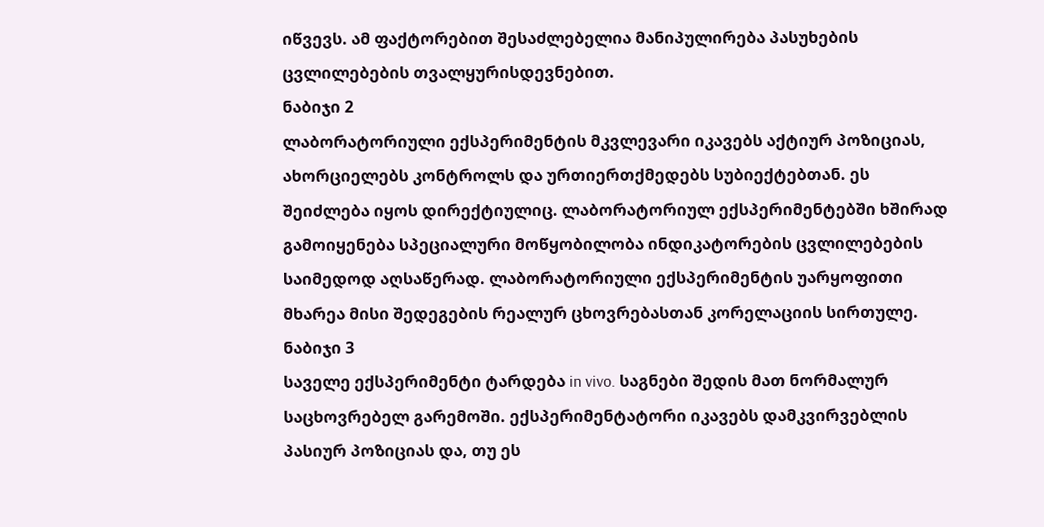იწვევს. ამ ფაქტორებით შესაძლებელია მანიპულირება პასუხების ცვლილებების თვალყურისდევნებით.
ნაბიჯი 2
ლაბორატორიული ექსპერიმენტის მკვლევარი იკავებს აქტიურ პოზიციას, ახორციელებს კონტროლს და ურთიერთქმედებს სუბიექტებთან. ეს შეიძლება იყოს დირექტიულიც. ლაბორატორიულ ექსპერიმენტებში ხშირად გამოიყენება სპეციალური მოწყობილობა ინდიკატორების ცვლილებების საიმედოდ აღსაწერად. ლაბორატორიული ექსპერიმენტის უარყოფითი მხარეა მისი შედეგების რეალურ ცხოვრებასთან კორელაციის სირთულე.
ნაბიჯი 3
საველე ექსპერიმენტი ტარდება in vivo. საგნები შედის მათ ნორმალურ საცხოვრებელ გარემოში. ექსპერიმენტატორი იკავებს დამკვირვებლის პასიურ პოზიციას და, თუ ეს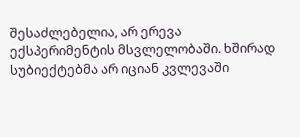შესაძლებელია, არ ერევა ექსპერიმენტის მსვლელობაში. ხშირად სუბიექტებმა არ იციან კვლევაში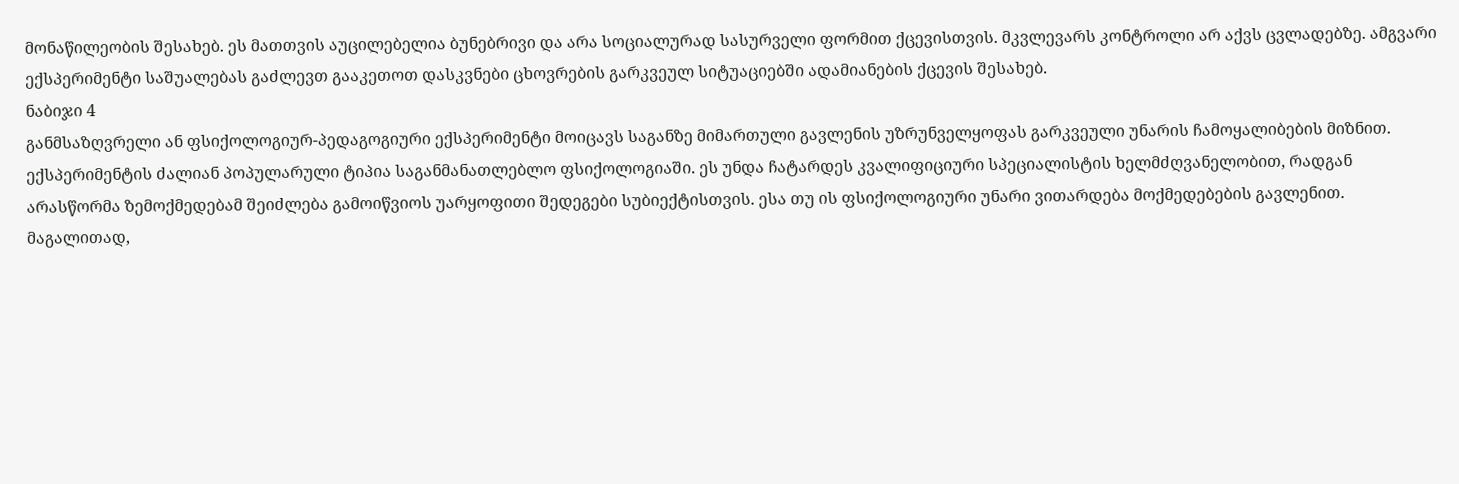მონაწილეობის შესახებ. ეს მათთვის აუცილებელია ბუნებრივი და არა სოციალურად სასურველი ფორმით ქცევისთვის. მკვლევარს კონტროლი არ აქვს ცვლადებზე. ამგვარი ექსპერიმენტი საშუალებას გაძლევთ გააკეთოთ დასკვნები ცხოვრების გარკვეულ სიტუაციებში ადამიანების ქცევის შესახებ.
ნაბიჯი 4
განმსაზღვრელი ან ფსიქოლოგიურ-პედაგოგიური ექსპერიმენტი მოიცავს საგანზე მიმართული გავლენის უზრუნველყოფას გარკვეული უნარის ჩამოყალიბების მიზნით. ექსპერიმენტის ძალიან პოპულარული ტიპია საგანმანათლებლო ფსიქოლოგიაში. ეს უნდა ჩატარდეს კვალიფიციური სპეციალისტის ხელმძღვანელობით, რადგან არასწორმა ზემოქმედებამ შეიძლება გამოიწვიოს უარყოფითი შედეგები სუბიექტისთვის. ესა თუ ის ფსიქოლოგიური უნარი ვითარდება მოქმედებების გავლენით. მაგალითად,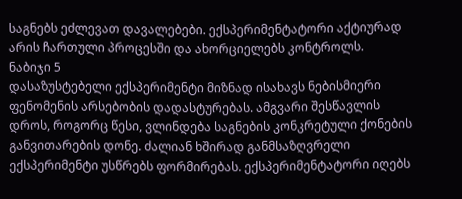საგნებს ეძლევათ დავალებები. ექსპერიმენტატორი აქტიურად არის ჩართული პროცესში და ახორციელებს კონტროლს.
ნაბიჯი 5
დასაზუსტებელი ექსპერიმენტი მიზნად ისახავს ნებისმიერი ფენომენის არსებობის დადასტურებას. ამგვარი შესწავლის დროს, როგორც წესი, ვლინდება საგნების კონკრეტული ქონების განვითარების დონე. ძალიან ხშირად განმსაზღვრელი ექსპერიმენტი უსწრებს ფორმირებას. ექსპერიმენტატორი იღებს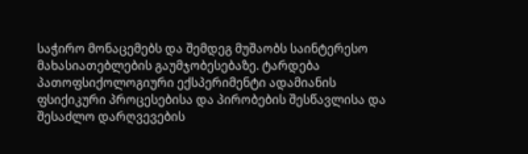საჭირო მონაცემებს და შემდეგ მუშაობს საინტერესო მახასიათებლების გაუმჯობესებაზე. ტარდება პათოფსიქოლოგიური ექსპერიმენტი ადამიანის ფსიქიკური პროცესებისა და პირობების შესწავლისა და შესაძლო დარღვევების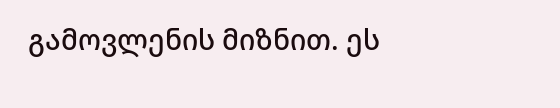გამოვლენის მიზნით. ეს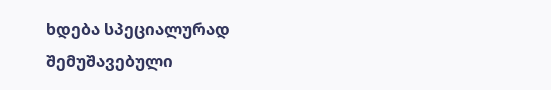ხდება სპეციალურად შემუშავებული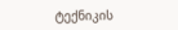ტექნიკის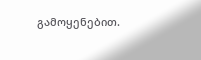გამოყენებით.